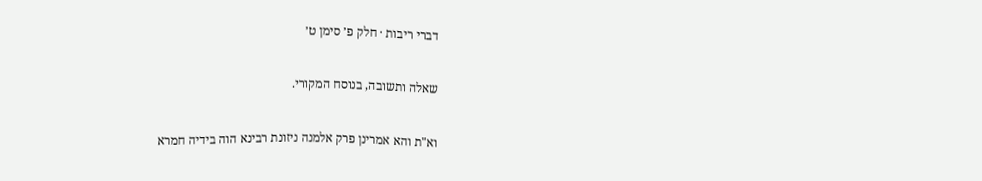דברי ריבות · חלק פ׳ סימן ט׳

שאלה ותשובה, בנוסח המקורי.

וא"ת והא אמרינן פרק אלמנה ניזונת רבינא הוה בידיה חמרא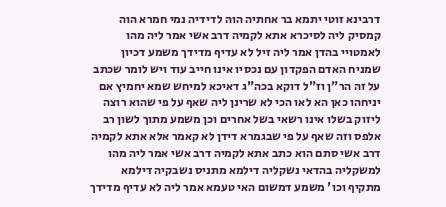דרבינא זוטי יתמא בר אחתיה הוה לדידיה נמי חמרא הוה קמסיק ליה לסיכרא אתא לקמיה דרב אשי אמר ליה מהו לאמטויי בהדן אמר ליה זיל לא עדיף מדידך משמע דכיון שמניח האדם הפקדון עם נכסיו אינו חייב עוד ויש לומר שכתב על זה הר"ן וז"ל דוקא בכה"ג דאיכא למיחש שמא יחמיץ אם יניחהו כאן הא לאו הכי לא שרינן ליה שאף על פי שהוא רוצה ליזוק בשלו אינו רשאי בשל אחרים וכן משמע מתוך לשון רב אלפס וזה שאף על פי שבגמרא דידן לא קאמר אלא אתא לקמיה דרב אשי סתם הוא כתב אתא לקמיה דרב אשי אמר ליה מהו למשקליה בהדאי נשקליה דילמא מתניס נשבקיה דילמא מתקיף וכו' משמע דמשום האי טעמא אמר ליה לא עדיף מדידך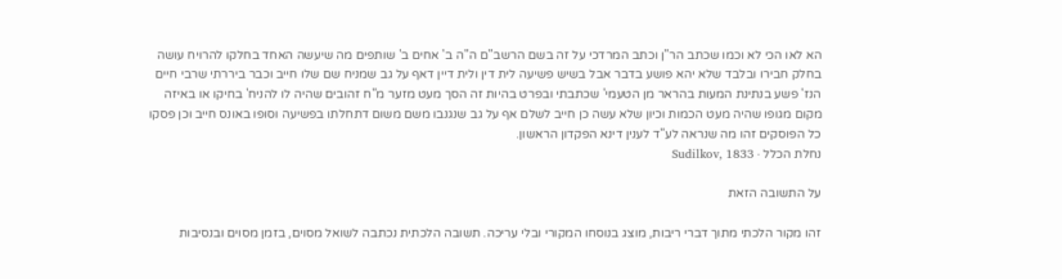הא לאו הכי לא וכמו שכתב הר"ן וכתב המרדכי על זה בשם הרשב"ם ה"ה ב' אחים ב' שותפים מה שיעשה האחד בחלקו להרויח עושה בחלק חבירו ובלבד שלא יהא פושע בדבר אבל בשיש פשיעה לית דין ולית דיין דאף על גב שמניח שם שלו חייב וכבר ביררתי שרבי חיים הנז' פשע בנתינת המעות בהראר מן הטעמי' שכתבתי ובפרט בהיות זה הסך מעט מזער מ"ח זהובים שהיה לו להניח' בחיקו או באיזה מקום מגופו שהיה מעט הכמות וכיון שלא עשה כן חייב לשלם אף על גב שנגנבו משם משום דתחלתו בפשיעה וסופו באונס חייב וכן פסקו כל הפוסקים זהו מה שנראה לע"ד לענין דינא הפקדון הראשון.
נחלת הכלל · Sudilkov, 1833

על התשובה הזאת

זהו מקור הלכתי מתוך דברי ריבות, מוצג בנוסחו המקורי ובלי עריכה. תשובה הלכתית נכתבה לשואל מסוים, בזמן מסוים ובנסיבות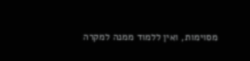מסוימות, ואין ללמוד ממנה למקרה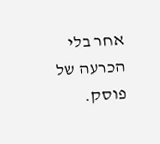אחר בלי הכרעה של פוסק.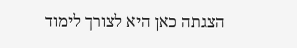הצגתה כאן היא לצורך לימוד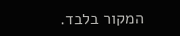המקור בלבד.